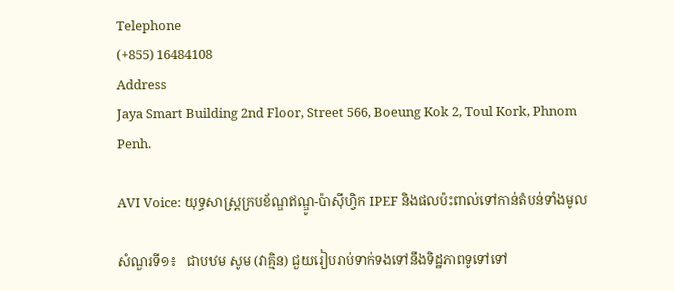Telephone
(+855) 16484108
Address
Jaya Smart Building 2nd Floor, Street 566, Boeung Kok 2, Toul Kork, Phnom Penh.

AVI Voice: យុទ្ធសាស្ត្រក្របខ័ណ្ឌឥណ្ឌូ-ប៉ាស៊ីហ្វិក IPEF និងផលប៉ះពាល់ទៅកាន់តំបន់ទាំងមូល

សំណួរទី១៖   ជាបឋម សូម (វាគ្មិន) ជួយរៀបរាប់ទាក់ទងទៅនឹងទិដ្ឋភាពទូទៅទៅ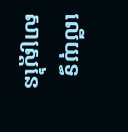លើយុទ្ធសាស្ត្រនៃ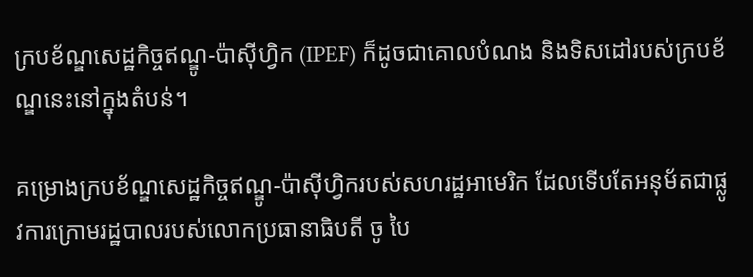ក្របខ័ណ្ឌសេដ្ឋកិច្ចឥណ្ឌូ-ប៉ាស៊ីហ្វិក (IPEF) ក៏ដូចជាគោលបំណង និងទិសដៅរបស់ក្របខ័ណ្ឌនេះនៅក្នុងតំបន់។

គម្រោងក្របខ័ណ្ឌសេដ្ឋកិច្ចឥណ្ឌូ-ប៉ាស៊ីហ្វិករបស់សហរដ្ឋអាមេរិក ដែលទើបតែអនុម័តជាផ្លូវការក្រោមរដ្ឋបាលរបស់លោកប្រធានាធិបតី ចូ បៃ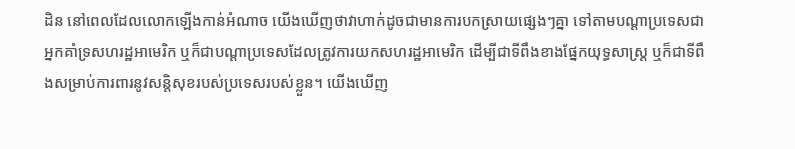ដិន នៅពេលដែលលោកឡើងកាន់អំណាច យើងឃើញថាវាហាក់ដូចជាមានការបកស្រាយផ្សេងៗគ្នា ទៅតាមបណ្ដាប្រទេសជាអ្នកគាំទ្រសហរដ្ឋអាមេរិក ឬក៏ជាបណ្ដាប្រទេសដែលត្រូវការយកសហរដ្ឋអាមេរិក ដើម្បីជាទីពឹងខាងផ្នែកយុទ្ធសាស្ត្រ ឬក៏ជាទីពឹងសម្រាប់ការពារនូវសន្តិសុខរបស់ប្រទេសរបស់ខ្លួន។ យើងឃើញ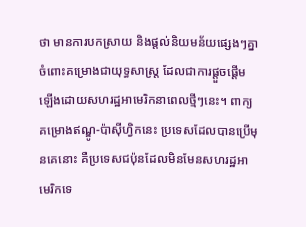ថា មានការបកស្រាយ និងផ្ដល់និយមន័យផ្សេងៗគ្នាចំពោះគម្រោងជាយុទ្ធសាស្ត្រ ដែលជាការផ្ដួចផ្ដើមឡើងដោយសហរដ្ឋអាមេរិកនាពេលថ្មីៗនេះ។ ពាក្យគម្រោងឥណ្ឌូ-ប៉ាស៊ីហ្វិកនេះ ប្រទេសដែលបានប្រើមុនគេនោះ គឺប្រទេសជប៉ុនដែលមិនមែនសហរដ្ឋអាមេរិកទេ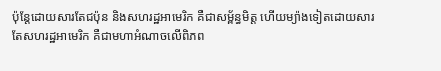ប៉ុន្តែដោយសារតែជប៉ុន និងសហរដ្ឋអាមេរិក គឺជាសម្ព័ន្ធមិត្ត ហើយម្យ៉ាងទៀតដោយសារតែសហរដ្ឋអាមេរិក គឺជាមហាអំណាចលើពិភព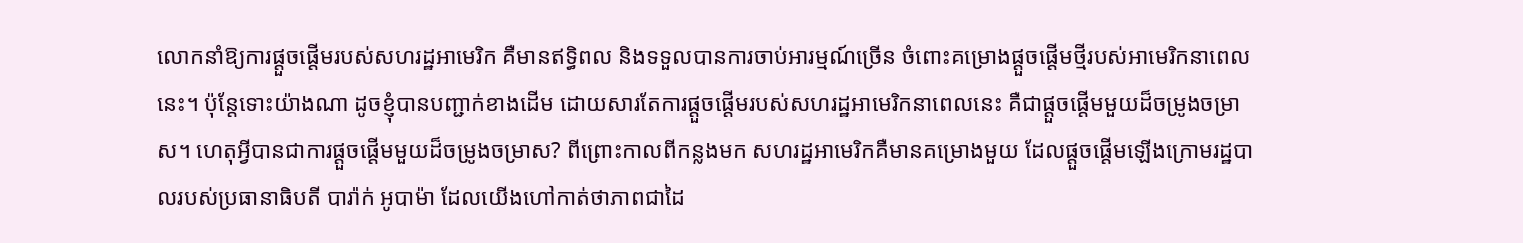លោកនាំឱ្យការផ្ដួចផ្ដើមរបស់សហរដ្ឋអាមេរិក គឺមានឥទ្ធិពល និងទទួលបានការចាប់អារម្មណ៍ច្រើន ចំពោះគម្រោងផ្ដួចផ្ដើមថ្មីរបស់អាមេរិកនាពេលនេះ។ ប៉ុន្តែទោះយ៉ាងណា ដូចខ្ញុំបានបញ្ជាក់ខាងដើម ដោយសារតែការផ្ដួចផ្ដើមរបស់សហរដ្ឋអាមេរិកនាពេលនេះ គឺជាផ្ដួចផ្ដើមមួយដ៏ចម្រូងចម្រាស។ ហេតុអ្វីបានជាការផ្ដួចផ្ដើមមួយដ៏ចម្រូងចម្រាស? ពីព្រោះកាលពីកន្លងមក សហរដ្ឋអាមេរិកគឺមានគម្រោងមួយ ដែលផ្ដួចផ្ដើមឡើងក្រោមរដ្ឋបាលរបស់ប្រធានាធិបតី បារ៉ាក់ អូបាម៉ា ដែលយើងហៅកាត់ថាភាពជាដៃ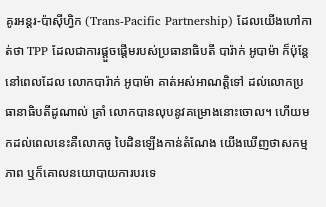គូរអន្តរ-ប៉ាស៊ីហ្វិក (Trans-Pacific Partnership) ដែលយើងហៅកាត់ថា TPP ដែលជាការផ្ដួចផ្ដើមរបស់ប្រធានាធិបតី បារ៉ាក់ អូបាម៉ា ក៏ប៉ុន្តែនៅពេលដែល លោកបារ៉ាក់ អូបាម៉ា គាត់អស់អាណត្តិទៅ ដល់លោកប្រធានាធិបតីដូណាល់ ត្រាំ លោកបានលុបនូវគម្រោងនោះចោល។ ហើយមកដល់ពេលនេះគឺលោកចូ បៃដិនឡើងកាន់តំណែង យើងឃើញថាសកម្មភាព ឬក៏គោលនយោបាយការបរទេ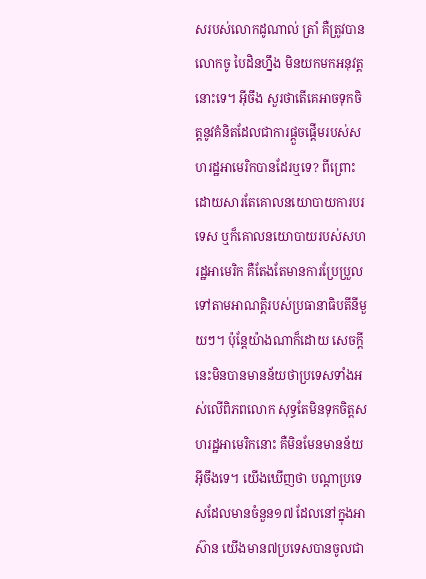សរបស់លោកដូណាល់ ត្រាំ គឺត្រូវបានលោកចូ បៃដិនហ្នឹង មិនយកមកអនុវត្តនោះទេ។ អ៊ីចឹង សួរថាតើគេអាចទុកចិត្តនូវគំនិតដែលជាការផ្ដួចផ្ដើមរបស់សហរដ្ឋអាមេរិកបានដែរឬទេ? ពីព្រោះដោយសារតែគោលនយោបាយការបរទេស ឬក៏គោលនយោបាយរបស់សហរដ្ឋអាមេរិក គឺតែងតែមានការប្រែប្រួលទៅតាមអាណត្តិរបស់ប្រធានាធិបតីនីមួយៗ។ ប៉ុន្តែយ៉ាងណាក៏ដោយ សេចក្ដីនេះមិនបានមានន័យថាប្រទេសទាំងអស់លើពិភពលោក សុទ្ធតែមិនទុកចិត្តសហរដ្ឋអាមេរិកនោះ គឺមិនមែនមានន័យអ៊ីចឹងទេ។ យើងឃើញថា បណ្ដាប្រទេសដែលមានចំនួន១៧ ដែលនៅក្នុងអាស៊ាន យើងមាន៧ប្រទេសបានចូលជា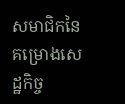សមាជិកនៃគម្រោងសេដ្ឋកិច្ច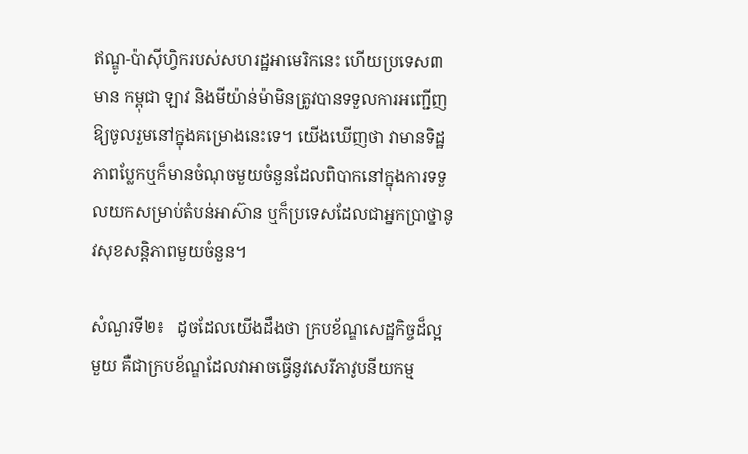ឥណ្ឌូ-ប៉ាស៊ីហ្វិករបស់សហរដ្ឋអាមេរិកនេះ ហើយប្រទេស៣មាន កម្ពុជា ឡាវ និងមីយ៉ាន់ម៉ាមិនត្រូវបានទទួលការអញ្ជើញឱ្យចូលរួមនៅក្នុងគម្រោងនេះទេ។ យើងឃើញថា វាមានទិដ្ឋភាពប្លែកឬក៏មានចំណុចមួយចំនួនដែលពិបាកនៅក្នុងការទទួលយកសម្រាប់តំបន់អាស៊ាន ឬក៏ប្រទេសដែលជាអ្នកប្រាថ្នានូវសុខសន្តិភាពមួយចំនួន។

សំណួរទី២៖   ដូចដែលយើងដឹងថា ក្របខ័ណ្ឌសេដ្ឋកិច្ចដ៏ល្អមួយ គឺជាក្របខ័ណ្ឌដែលវាអាចធ្វើនូវសេរីភាវូបនីយកម្ម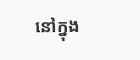នៅក្នុង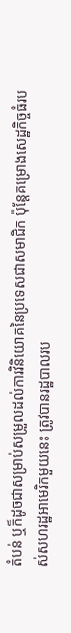តំបន់ ឬក៏ដូចជាសម្រាប់សម្រួលដល់ការវិនិយោគនៃប្រទេសជាសមាជិក ប៉ុន្តែគម្រោងសេដ្ឋកិច្ចធំរបស់សហរដ្ឋអាមេរិកមួយនេះ ត្រូវបានរដ្ឋបាលរប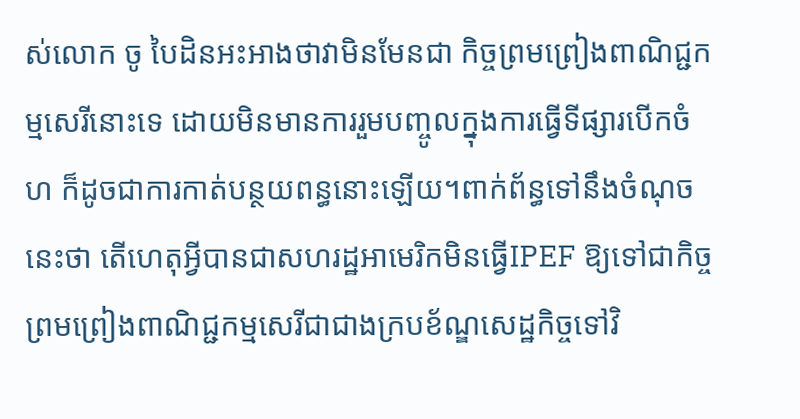ស់លោក ចូ បៃដិនអះអាងថាវាមិនមែនជា កិច្ចព្រមព្រៀងពាណិជ្ជកម្មសេរីនោះទេ ដោយមិនមានការរួមបញ្ចូលក្នុងការធ្វើទីផ្សារបើកចំហ ក៏ដូចជាការកាត់បន្ថយពន្ធនោះឡើយ។ពាក់ព័ន្ធទៅនឹងចំណុចនេះថា តើហេតុអ្វីបានជាសហរដ្ឋអាមេរិកមិនធ្វើIPEF ឱ្យទៅជាកិច្ចព្រមព្រៀងពាណិជ្ជកម្មសេរីជាជាងក្របខ័ណ្ឌសេដ្ឋកិច្ចទៅវិ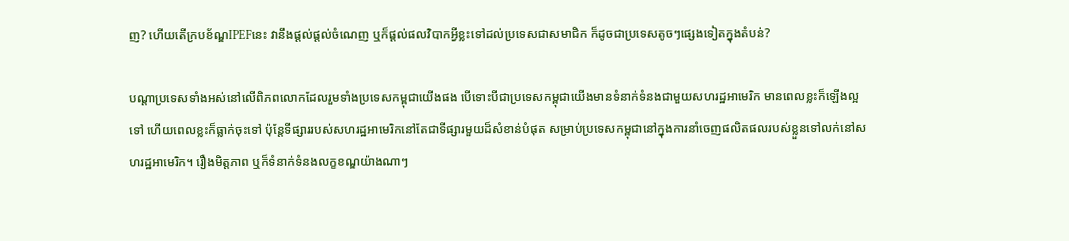ញ? ហើយតើក្របខ័ណ្ឌIPEFនេះ វានឹងផ្ដល់ផ្ដល់ចំណេញ ឬក៏ផ្ដល់ផលវិបាកអ្វីខ្លះទៅដល់ប្រទេសជាសមាជិក ក៏ដូចជាប្រទេសតូចៗផ្សេងទៀតក្នុងតំបន់?

បណ្ដាប្រទេសទាំងអស់នៅលើពិភពលោកដែលរួមទាំងប្រទេសកម្ពុជាយើងផង បើទោះបីជាប្រទេសកម្ពុជាយើងមានទំនាក់ទំនងជាមួយសហរដ្ឋអាមេរិក មានពេលខ្លះក៏ឡើងល្អទៅ ហើយពេលខ្លះក៏ធ្លាក់ចុះទៅ ប៉ុន្តែទីផ្សាររបស់សហរដ្ឋអាមេរិកនៅតែជាទីផ្សារមួយដ៏សំខាន់បំផុត សម្រាប់ប្រទេសកម្ពុជានៅក្នុងការនាំចេញផលិតផលរបស់ខ្លួនទៅលក់នៅសហរដ្ឋអាមេរិក។ រឿងមិត្តភាព ឬក៏ទំនាក់ទំនងលក្ខខណ្ឌយ៉ាងណាៗ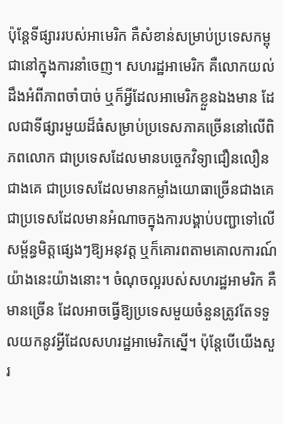ប៉ុន្តែទីផ្សាររបស់អាមេរិក គឺសំខាន់សម្រាប់ប្រទេសកម្ពុជានៅក្នុងការនាំចេញ។ សហរដ្ឋអាមេរិក គឺលោកយល់ដឹងអំពីភាពចាំបាច់ ឬក៏អ្វីដែលអាមេរិកខ្លួនឯងមាន ដែលជាទីផ្សារមួយដ៏ធំសម្រាប់ប្រទេសភាគច្រើននៅលើពិភពលោក ជាប្រទេសដែលមានបច្ចេកវិទ្យាជឿនលឿនជាងគេ ជាប្រទេសដែលមានកម្លាំងយោធាច្រើនជាងគេ ជាប្រទេសដែលមានអំណាចក្នុងការបង្គាប់បញ្ជាទៅលើសម្ព័ន្ធមិត្តផ្សេងៗឱ្យអនុវត្ត ឬក៏គោរពតាមគោលការណ៍យ៉ាងនេះយ៉ាងនោះ។ ចំណុចល្អរបស់សហរដ្ឋអាមរិក គឺមានច្រើន ដែលអាចធ្វើឱ្យប្រទេសមួយចំនួនត្រូវតែទទួលយកនូវអ្វីដែលសហរដ្ឋអាមេរិកស្នើ។ ប៉ុន្តែបើយើងសួរ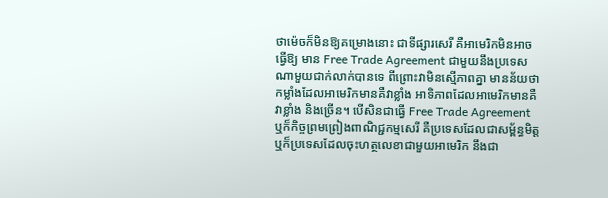ថាម៉េចក៏មិនឱ្យគម្រោងនោះ ជាទីផ្សារសេរី គឺអាមេរិកមិនអាចធ្វើឱ្យ មាន Free Trade Agreement ជាមួយនឹងប្រទេសណាមួយជាក់លាក់បានទេ ពីព្រោះវាមិនស្មើភាពគ្នា មានន័យថាកម្លាំងដែលអាមេរិកមានគឺវាខ្លាំង អាទិភាពដែលអាមេរិកមានគឺវាខ្លាំង និងច្រើន។ បើសិនជាធ្វើ Free Trade Agreement ឬក៏កិច្ចព្រមព្រៀងពាណិជ្ជកម្មសេរី គឺប្រទេសដែលជាសម្ព័ន្ធមិត្ត ឬក៏ប្រទេសដែលចុះហត្ថលេខាជាមួយអាមេរិក នឹងជា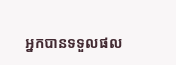អ្នកបានទទួលផល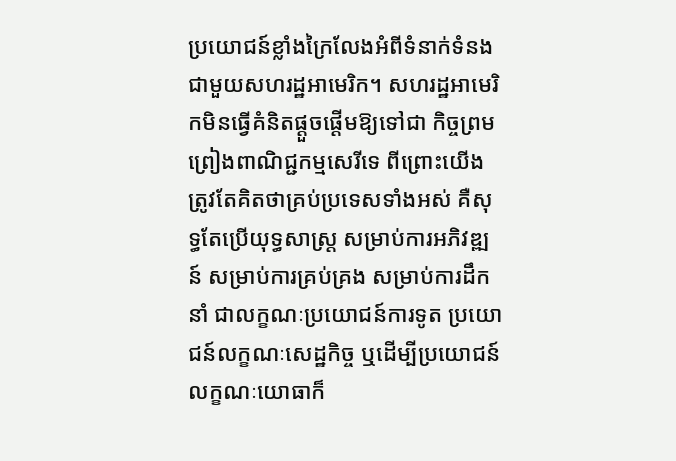ប្រយោជន៍ខ្លាំងក្រៃលែងអំពីទំនាក់ទំនងជាមួយសហរដ្ឋអាមេរិក។ សហរដ្ឋអាមេរិកមិនធ្វើគំនិតផ្ដួចផ្ដើមឱ្យទៅជា កិច្ចព្រមព្រៀងពាណិជ្ជកម្មសេរីទេ ពីព្រោះយើងត្រូវតែគិតថាគ្រប់ប្រទេសទាំងអស់ គឺសុទ្ធតែប្រើយុទ្ធសាស្ត្រ សម្រាប់ការអភិវឌ្ឍន៍ សម្រាប់ការគ្រប់គ្រង សម្រាប់ការដឹកនាំ ជាលក្ខណៈប្រយោជន៍ការទូត ប្រយោជន៍លក្ខណៈសេដ្ឋកិច្ច ឬដើម្បីប្រយោជន៍លក្ខណៈយោធាក៏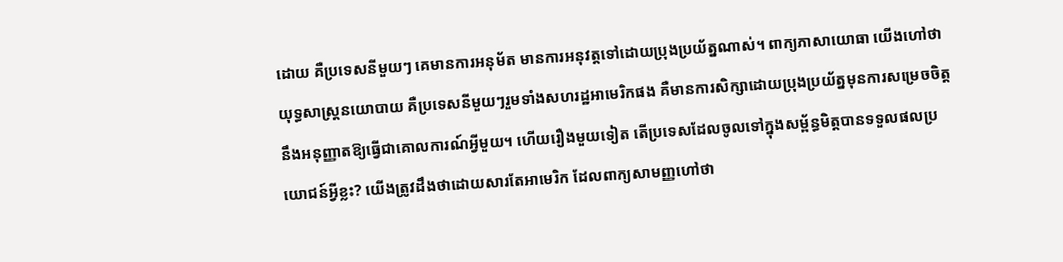ដោយ គឺប្រទេសនីមួយៗ គេមានការអនុម័ត មានការអនុវត្តទៅដោយប្រុងប្រយ័ត្នណាស់។ ពាក្យភាសាយោធា យើងហៅថាយុទ្ធសាស្ត្រនយោបាយ គឺប្រទេសនីមួយៗរួមទាំងសហរដ្ឋអាមេរិកផង គឺមានការសិក្សាដោយប្រុងប្រយ័ត្នមុនការសម្រេចចិត្ត នឹងអនុញ្ញាតឱ្យធ្វើជាគោលការណ៍អ្វីមួយ។ ហើយរឿងមួយទៀត តើប្រទេសដែលចូលទៅក្នុងសម្ព័ន្ធមិត្តបានទទួលផលប្រយោជន៍អ្វីខ្លះ? យើងត្រូវដឹងថាដោយសារតែអាមេរិក ដែលពាក្យសាមញ្ញហៅថា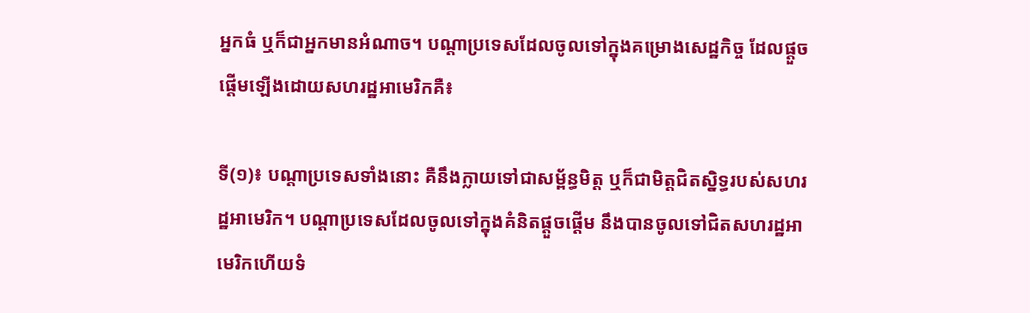អ្នកធំ ឬក៏ជាអ្នកមានអំណាច។ បណ្ដាប្រទេសដែលចូលទៅក្នុងគម្រោងសេដ្ឋកិច្ច ដែលផ្ដួចផ្ដើមឡើងដោយសហរដ្ឋអាមេរិកគឺ៖

ទី(១)៖ បណ្ដាប្រទេសទាំងនោះ គឺនឹងក្លាយទៅជាសម្ព័ន្ធមិត្ត ឬក៏ជាមិត្តជិតស្និទ្ធរបស់សហរដ្ឋអាមេរិក។ បណ្តាប្រទេសដែលចូលទៅក្នុងគំនិតផ្ដួចផ្ដើម នឹងបានចូលទៅជិតសហរដ្ឋអាមេរិកហើយទំ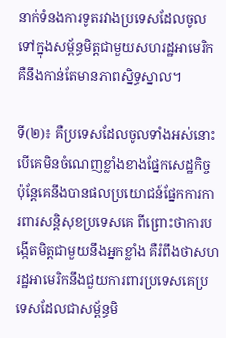នាក់ទំនងការទូតរវាងប្រទេសដែលចូលទៅក្នុងសម្ព័ន្ធមិត្តជាមួយសហរដ្ឋអាមេរិក គឺនឹងកាន់តែមានភាពស្និទ្ធស្នាល។

ទី(២)៖ គឺប្រទេសដែលចូលទាំងអស់នោះ បើគេមិនចំណេញខ្លាំងខាងផ្នែកសេដ្ឋកិច្ច ប៉ុន្តែគេនឹងបានផលប្រយោជន៍ផ្នែកការការពារសន្តិសុខប្រទេសគេ ពីព្រោះថាការបង្កើតមិត្តជាមួយនឹងអ្នកខ្លាំង គឺរំពឹងថាសហរដ្ឋអាមេរិកនឹងជួយការពារប្រទេសគេប្រទេសដែលជាសម្ព័ន្ធមិ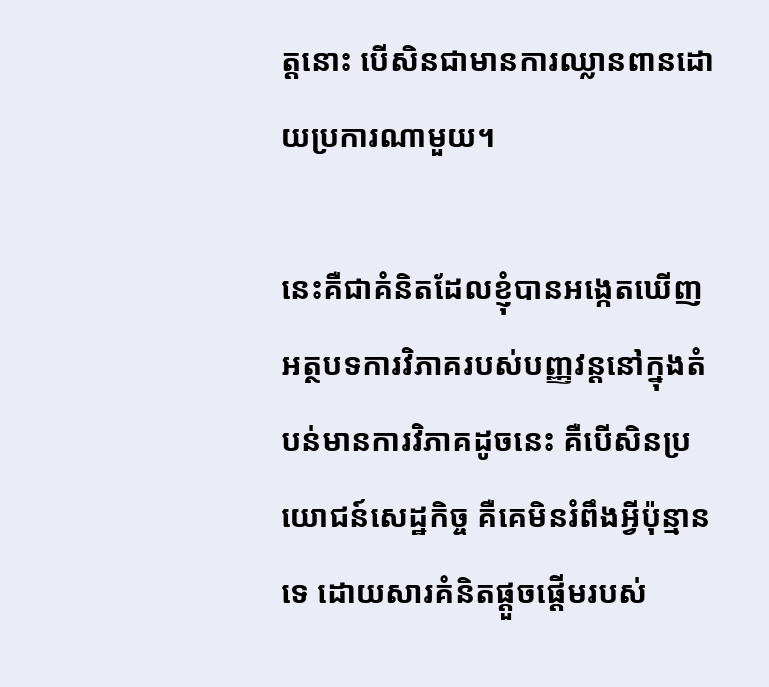ត្តនោះ បើសិនជាមានការឈ្លានពានដោយប្រការណាមួយ។

នេះគឺជាគំនិតដែលខ្ញុំបានអង្កេតឃើញអត្ថបទការវិភាគរបស់បញ្ញវន្តនៅក្នុងតំបន់មានការវិភាគដូចនេះ គឺបើសិនប្រយោជន៍សេដ្ឋកិច្ច គឺគេមិនរំពឹងអ្វីប៉ុន្មានទេ ដោយសារគំនិតផ្ដួចផ្ដើមរបស់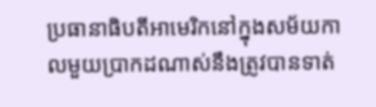ប្រធានាធិបតីអាមេរិកនៅក្នុងសម័យកាលមួយប្រាកដណាស់នឹងត្រូវបានទាត់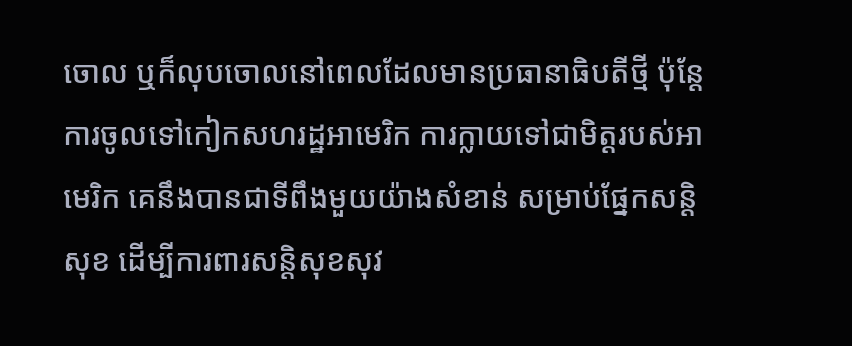ចោល ឬក៏លុបចោលនៅពេលដែលមានប្រធានាធិបតីថ្មី ប៉ុន្តែការចូលទៅកៀកសហរដ្ឋអាមេរិក ការក្លាយទៅជាមិត្តរបស់អាមេរិក គេនឹងបានជាទីពឹងមួយយ៉ាងសំខាន់ សម្រាប់ផ្នែកសន្តិសុខ ដើម្បីការពារសន្តិសុខសុវ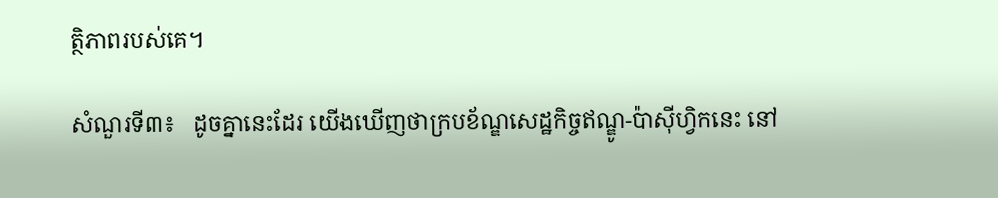ត្ថិភាពរបស់គេ។

សំណួរទី៣៖   ដូចគ្នានេះដែរ យើងឃើញថាក្របខ័ណ្ឌសេដ្ឋកិច្ចឥណ្ឌូ-ប៉ាស៊ីហ្វិកនេះ នៅ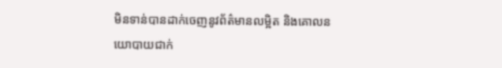មិនទាន់បានដាក់ចេញនូវព័ត៌មានលម្អិត និងគោលនយោបាយជាក់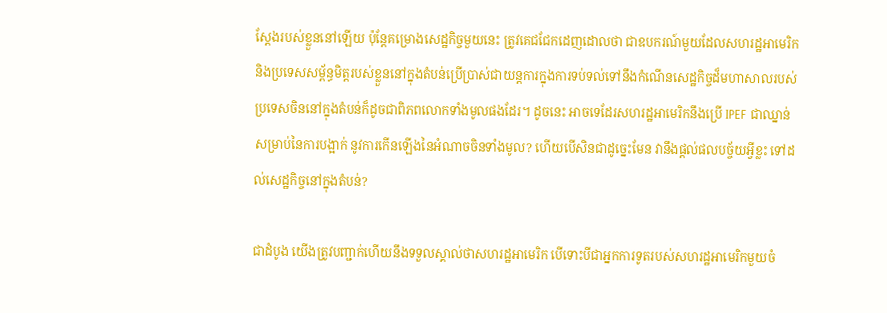ស្តែងរបស់ខ្លួននៅឡើយ ប៉ុន្តែគម្រោងសេដ្ឋកិច្ចមួយនេះ ត្រូវគេជជែកដេញដោលថា ជាឧបករណ៍មួយដែលសហរដ្ឋអាមេរិក និងប្រទេសសម្ព័ន្ធមិត្តរបស់ខ្លួននៅក្នុងតំបន់ប្រើប្រាស់ជាយន្តការក្នុងការទប់ទល់ទៅនឹងកំណើនសេដ្ឋកិច្ចដ៏មហាសាលរបស់ប្រទេសចិននៅក្នុងតំបន់ក៏ដូចជាពិភពលោកទាំងមូលផងដែរ។ ដូចនេះ អាចទេដែរសហរដ្ឋអាមេរិកនឹងប្រើ IPEF ជាឈ្នាន់សម្រាប់នៃការបង្អាក់ នូវការកើនឡើងនៃអំណាចចិនទាំងមូល? ហើយបើសិនជាដូច្នេះមែន វានឹងផ្តល់ផលបច្ច័យអ្វីខ្លះ ទៅដល់សេដ្ឋកិច្ចនៅក្នុងតំបន់?

ជាដំបូង យើងត្រូវបញ្ជាក់ហើយនឹងទទួលស្គាល់ថាសហរដ្ឋអាមេរិក បើទោះបីជាអ្នកការទូតរបស់សហរដ្ឋអាមេរិកមួយចំ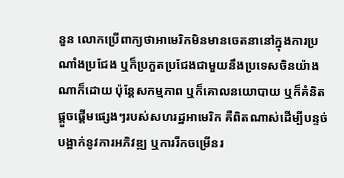នួន លោកប្រើពាក្យថាអាមេរិកមិនមានចេតនានៅក្នុងការប្រណាំងប្រជែង ឬក៏ប្រកួតប្រជែងជាមួយនឹងប្រទេសចិនយ៉ាងណាក៏ដោយ ប៉ុន្តែសកម្មភាព ឬក៏គោលនយោបាយ ឬក៏គំនិតផ្តួចផ្តើមផ្សេងៗរបស់សហរដ្ឋអាមេរិក គឺពិតណាស់ដើម្បីបន្ទច់បង្អាក់នូវការអភិវឌ្ឍ ឬការរីកចម្រើនរ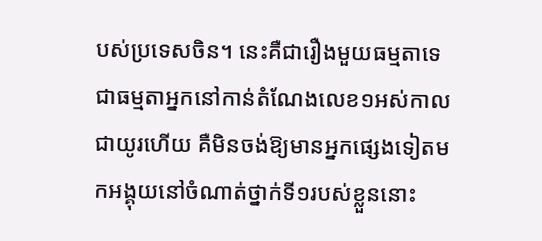បស់ប្រទេសចិន។ នេះគឺជារឿងមួយធម្មតាទេ ជាធម្មតាអ្នកនៅកាន់តំណែងលេខ១អស់កាលជាយូរហើយ គឺមិនចង់ឱ្យមានអ្នកផ្សេងទៀតមកអង្គុយនៅចំណាត់ថ្នាក់ទី១របស់ខ្លួននោះ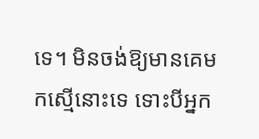ទេ។ មិនចង់ឱ្យមានគេមកស្មើនោះទេ ទោះបីអ្នក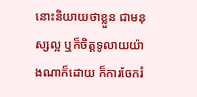នោះនិយាយថាខ្លួន ជាមនុស្សល្អ ឬក៏ចិត្តទូលាយយ៉ាងណាក៏ដោយ ក៏ការចែករំ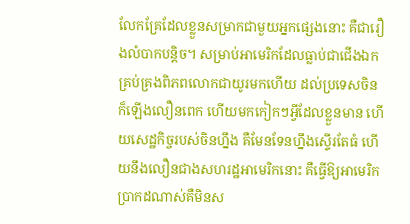លែកគ្រែដែលខ្លួនសម្រាកជាមួយអ្នកផ្សេងនោះ គឺជារឿងលំបាកបន្តិច។ សម្រាប់អាមេរិកដែលធ្លាប់ជាជើងឯកគ្រប់គ្រងពិភពលោកជាយូរមកហើយ ដល់ប្រទេសចិនក៏ឡើងលឿនពេក ហើយមកកៀកៗអ្វីដែលខ្លួនមាន ហើយសេដ្ឋកិច្ចរបស់ចិនហ្នឹង គឺមែនទែនហ្នឹងស្ទើរតែធំ ហើយនឹងលឿនជាងសហរដ្ឋអាមេរិកនោះ គឺធ្វើឱ្យអាមេរិកប្រាកដណាស់គឺមិនស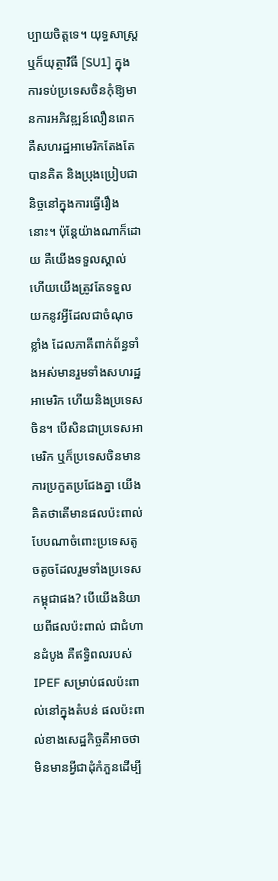ប្បាយចិត្តទេ។ យុទ្ធសាស្ត្រឬក៏យុត្ថាវិធី [SU1] ក្នុងការទប់ប្រទេសចិនកុំឱ្យមានការអភិវឌ្ឍន៍លឿនពេក គឺសហរដ្ឋអាមេរិកតែងតែបានគិត និងប្រុងប្រៀបជានិច្ចនៅក្នុងការធ្វើរឿងនោះ។ ប៉ុន្តែយ៉ាងណាក៏ដោយ គឺយើងទទួលស្គាល់ ហើយយើងត្រូវតែទទួលយកនូវអ្វីដែលជាចំណុចខ្លាំង ដែលភាគីពាក់ព័ន្ធទាំងអស់មានរួមទាំងសហរដ្ឋអាមេរិក ហើយនិងប្រទេសចិន។ បើសិនជាប្រទេសអាមេរិក ឬក៏ប្រទេសចិនមានការប្រកួតប្រជែងគ្នា យើងគិតថាតើមានផលប៉ះពាល់បែបណាចំពោះប្រទេសតូចតូចដែលរួមទាំងប្រទេសកម្ពុជាផង? បើយើងនិយាយពីផលប៉ះពាល់ ជាជំហានដំបូង គឺឥទ្ធិពលរបស់ IPEF សម្រាប់ផលប៉ះពាល់នៅក្នុងតំបន់ ផលប៉ះពាល់ខាងសេដ្ឋកិច្ចគឺអាចថាមិនមានអ្វីជាដុំកំភួនដើម្បី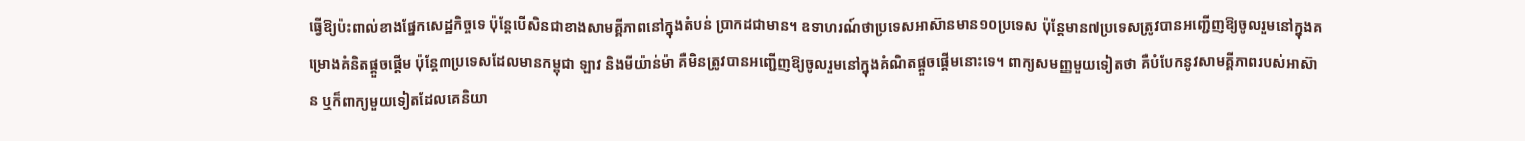ធ្វើឱ្យប៉ះពាល់ខាងផ្នែកសេដ្ឋកិច្ចទេ ប៉ុន្តែបើសិនជាខាងសាមគ្គីភាពនៅក្នុងតំបន់ ប្រាកដជាមាន។ ឧទាហរណ៍ថាប្រទេសអាស៊ានមាន១០ប្រទេស ប៉ុន្តែមាន៧ប្រទេសត្រូវបានអញ្ជើញឱ្យចូលរួមនៅក្នុងគម្រោងគំនិតផ្ដួចផ្ដើម ប៉ុន្តែ៣ប្រទេសដែលមានកម្ពុជា ឡាវ និងមីយ៉ាន់ម៉ា គឺមិនត្រូវបានអញ្ជើញឱ្យចូលរួមនៅក្នុងគំណិតផ្តួចផ្តើមនោះទេ។ ពាក្យសមញ្ញមួយទៀតថា គឺបំបែកនូវសាមគ្គីភាពរបស់អាស៊ាន ឬក៏ពាក្យមួយទៀតដែលគេនិយា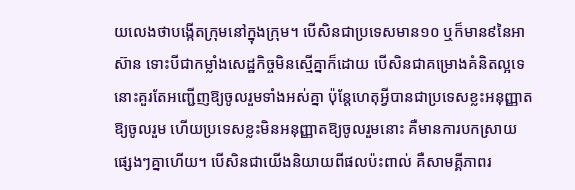យលេងថាបង្កើតក្រុមនៅក្នុងក្រុម។ បើសិនជាប្រទេសមាន១០ ឬក៏មាន៩នៃអាស៊ាន ទោះបីជាកម្លាំងសេដ្ឋកិច្ចមិនស្មើគ្នាក៏ដោយ បើសិនជាគម្រោងគំនិតល្អទេ នោះគួរតែអញ្ជើញឱ្យចូលរួមទាំងអស់គ្នា ប៉ុន្តែហេតុអ្វីបានជាប្រទេសខ្លះអនុញ្ញាតឱ្យចូលរួម ហើយប្រទេសខ្លះមិនអនុញ្ញាតឱ្យចូលរួមនោះ គឺមានការបកស្រាយផ្សេងៗគ្នាហើយ។ បើសិនជាយើងនិយាយពីផលប៉ះពាល់ គឺសាមគ្គីភាពរ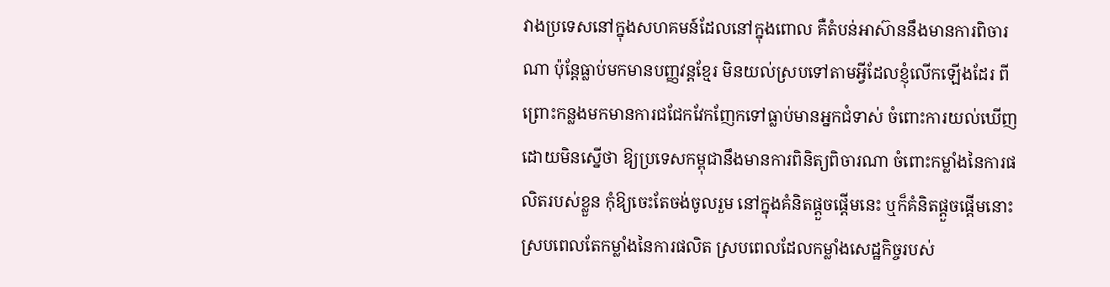វាងប្រទេសនៅក្នុងសហគមន៍ដែលនៅក្នុងពោល គឺតំបន់អាស៊ាននឹងមានការពិចារណា ប៉ុន្តែធ្លាប់មកមានបញ្ញវន្តខ្មែរ មិនយល់ស្របទៅតាមអ្វីដែលខ្ញុំលើកឡើងដែរ ពីព្រោះកន្លងមកមានការជជែកវែកញែកទៅធ្លាប់មានអ្នកជំទាស់ ចំពោះការយល់ឃើញ ដោយមិនស្នើថា ឱ្យប្រទេសកម្ពុជានឹងមានការពិនិត្យពិចារណា ចំពោះកម្លាំងនៃការផលិតរបស់ខ្លួន កុំឱ្យចេះតែចង់ចូលរួម នៅក្នុងគំនិតផ្ដួចផ្ដើមនេះ ឬក៏គំនិតផ្ដួចផ្ដើមនោះស្របពេលតែកម្លាំងនៃការផលិត ស្របពេលដែលកម្លាំងសេដ្ឋកិច្ចរបស់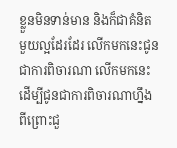ខ្លួនមិនទាន់មាន និងក៏ជាគំនិតមួយល្អដែរដែរ លើកមកនេះជូនជាការពិចារណា លើកមកនេះដើម្បីជូនជាការពិចារណាហ្នឹងពីព្រោះជួ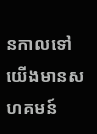នកាលទៅ យើងមានសហគមន៍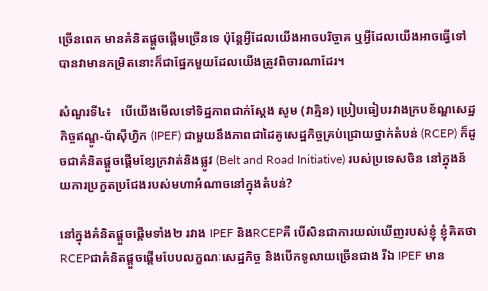ច្រើនពេក មានគំនិតផ្ដួចផ្ដើមច្រើនទេ ប៉ុន្តែអ្វីដែលយើងអាចបរិច្ចាគ ឬអ្វីដែលយើងអាចធ្វើទៅបានវាមានកម្រិតនោះក៏ជាផ្នែកមួយដែលយើងត្រូវពិចារណាដែរ។

សំណួរទី៤៖   បើយើងមើលទៅទិដ្ឋភាពជាក់ស្ដែង សូម (វាគ្មិន) ប្រៀបធៀបរវាងក្របខ័ណ្ឌសេដ្ឋកិច្ចឥណ្ឌូ-ប៉ាស៊ីហ្វិក (IPEF) ជាមួយនឹងភាពជាដៃគូសេដ្ឋកិច្ចគ្រប់ជ្រោយថ្នាក់តំបន់ (RCEP) ក៏ដូចជាគំនិតផ្ដួចផ្ដើមខ្សែក្រវាត់និងផ្លូវ (Belt and Road Initiative) របស់ប្រទេសចិន នៅក្នុងន័យការប្រកួតប្រជែងរបស់មហាអំណាចនៅក្នុងតំបន់?

នៅក្នុងគំនិតផ្ដួចផ្ដើមទាំង២ រវាង IPEF និងRCEPគឺ បើសិនជាការយល់ឃើញរបស់ខ្ញុំ ខ្ញុំគិតថា RCEPជាគំនិតផ្តួចផ្តើមបែបលក្ខណៈសេដ្ឋកិច្ច និងបើកទូលាយច្រើនជាង រីឯ IPEF មាន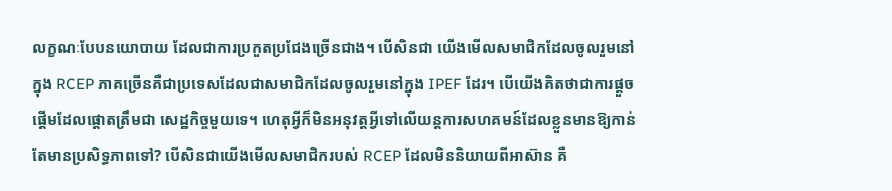លក្ខណៈបែបនយោបាយ ដែលជាការប្រកួតប្រជែងច្រើនជាង។ បើសិនជា យើងមើលសមាជិកដែលចូលរួមនៅក្នុង RCEP ភាគច្រើនគឺជាប្រទេសដែលជាសមាជិកដែលចូលរួមនៅក្នុង IPEF ដែរ។ បើយើងគិតថាជាការផ្ដួចផ្ដើមដែលផ្តោតត្រឹមជា សេដ្ឋកិច្ចមួយទេ។ ហេតុអ្វីក៏មិនអនុវត្តអ្វីទៅលើយន្ដការសហគមន៍ដែលខ្លួនមានឱ្យកាន់តែមានប្រសិទ្ធភាពទៅ? បើសិនជាយើងមើលសមាជិករបស់ RCEP ដែលមិននិយាយពីអាស៊ាន គឺ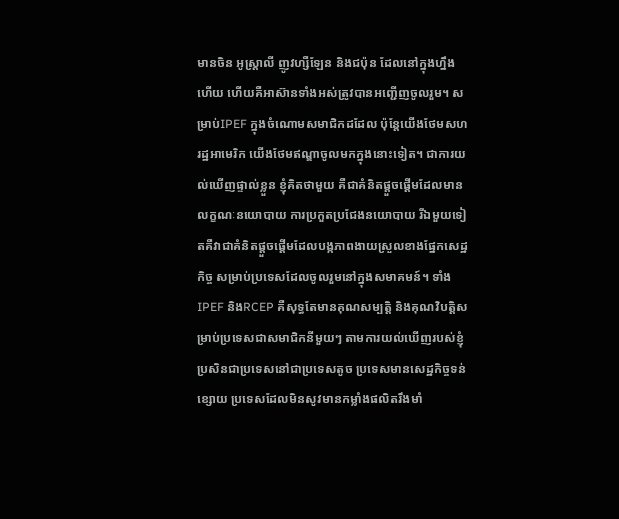មានចិន អូស្ត្រាលី ញូវហ្សឺឡែន និងជប៉ុន ដែលនៅក្នុងហ្នឹងហើយ ហើយគឺអាស៊ានទាំងអស់ត្រូវបានអញ្ជើញចូលរួម។ សម្រាប់IPEF ក្នុងចំណោមសមាជិកដដែល ប៉ុន្តែយើងថែមសហរដ្ឋអាមេរិក យើងថែមឥណ្ឌាចូលមកក្នុងនោះទៀត។ ជាការយល់ឃើញផ្ទាល់ខ្លួន ខ្ញុំគិតថាមួយ គឺជាគំនិតផ្ដួចផ្ដើមដែលមានលក្ខណៈនយោបាយ ការប្រកួតប្រជែងនយោបាយ រីឯមួយទៀតគឺវាជាគំនិតផ្ដួចផ្ដើមដែលបង្កភាពងាយស្រួលខាងផ្នែកសេដ្ឋកិច្ច សម្រាប់ប្រទេសដែលចូលរួមនៅក្នុងសមាគមន៍។ ទាំង IPEF និងRCEP គឺសុទ្ធតែមានគុណសម្បត្តិ និងគុណវិបត្តិសម្រាប់ប្រទេសជាសមាជិកនីមួយៗ តាមការយល់ឃើញរបស់ខ្ញុំ ប្រសិនជាប្រទេសនៅជាប្រទេសតូច ប្រទេសមានសេដ្ឋកិច្ចទន់ខ្សោយ ប្រទេសដែលមិនសូវមានកម្លាំងផលិតរឹងមាំ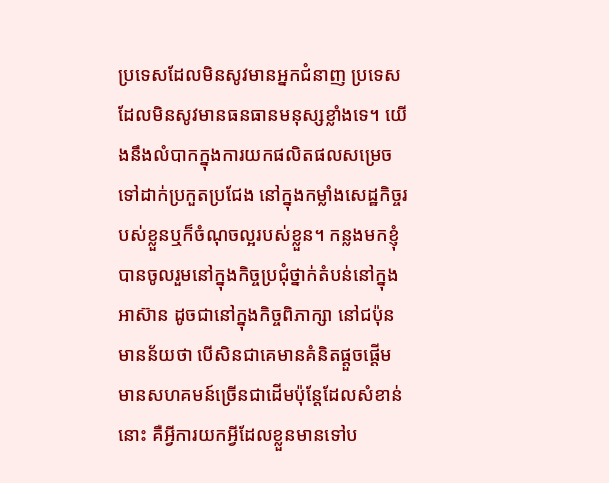ប្រទេសដែលមិនសូវមានអ្នកជំនាញ ប្រទេសដែលមិនសូវមានធនធានមនុស្សខ្លាំងទេ។ យើងនឹងលំបាកក្នុងការយកផលិតផលសម្រេចទៅដាក់ប្រកួតប្រជែង នៅក្នុងកម្លាំងសេដ្ឋកិច្ចរបស់ខ្លួនឬក៏ចំណុចល្អរបស់ខ្លួន។ កន្លងមកខ្ញុំបានចូលរួមនៅក្នុងកិច្ចប្រជុំថ្នាក់តំបន់នៅក្នុងអាស៊ាន ដូចជានៅក្នុងកិច្ចពិភាក្សា នៅជប៉ុន មានន័យថា បើសិនជាគេមានគំនិតផ្ដួចផ្ដើម មានសហគមន៍ច្រើនជាដើមប៉ុន្តែដែលសំខាន់នោះ គឺអ្វីការយកអ្វីដែលខ្លួនមានទៅប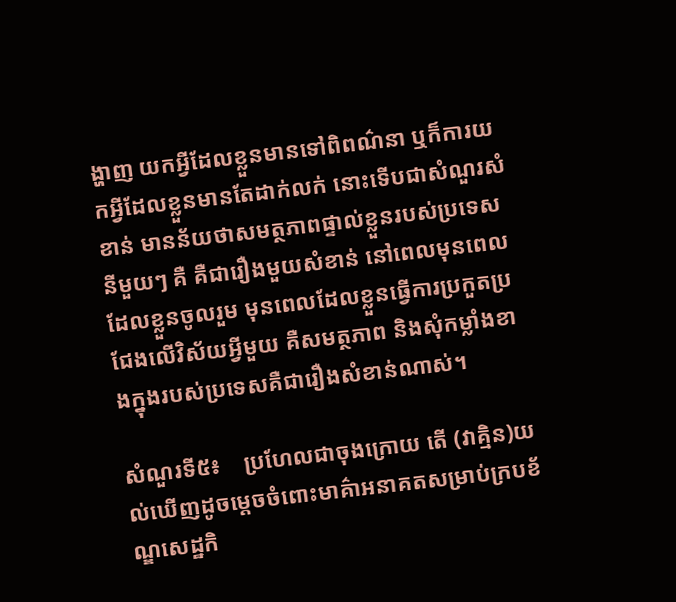ង្ហាញ យកអ្វីដែលខ្លួនមានទៅពិពណ៌នា ឬក៏ការយកអ្វីដែលខ្លួនមានតែដាក់លក់ នោះទើបជាសំណួរសំខាន់ មានន័យថាសមត្ថភាពផ្ទាល់ខ្លួនរបស់ប្រទេសនីមួយៗ គឺ គឺជារឿងមួយសំខាន់ នៅពេលមុនពេលដែលខ្លួនចូលរួម មុនពេលដែលខ្លួនធ្វើការប្រកួតប្រជែងលើវិស័យអ្វីមួយ គឺសមត្ថភាព និងសុំកម្លាំងខាងក្នុងរបស់ប្រទេសគឺជារឿងសំខាន់ណាស់។

សំណួរទី៥៖    ប្រហែលជាចុងក្រោយ តើ (វាគ្មិន)យល់ឃើញដូចម្តេចចំពោះមាគ៌ាអនាគតសម្រាប់ក្របខ័ណ្ឌសេដ្ឋកិ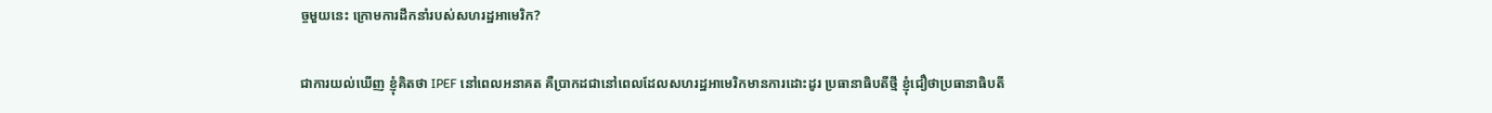ច្ចមួយនេះ ក្រោមការដឹកនាំរបស់សហរដ្ឋអាមេរិក?

ជាការយល់ឃើញ ខ្ញុំគិតថា IPEF នៅពេលអនាគត គឺប្រាកដជានៅពេលដែលសហរដ្ឋអាមេរិកមានការដោះដូរ ប្រធានាធិបតីថ្មី ខ្ញុំជឿថាប្រធានាធិបតី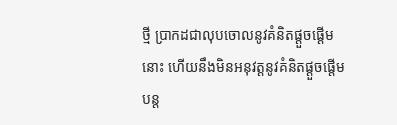ថ្មី ប្រាកដជាលុបចោលនូវគំនិតផ្ដួចផ្ដើមនោះ ហើយនឹងមិនអនុវត្តនូវគំនិតផ្ដួចផ្ដើមបន្ត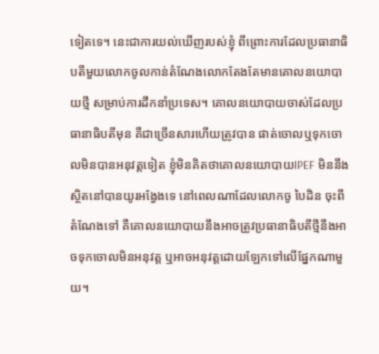ទៀតទេ។ នេះជាការយល់ឃើញរបស់ខ្ញុំ ពីព្រោះការដែលប្រធានាធិបតីមួយលោកចូលកាន់តំណែងលោកតែងតែមានគោលនយោបាយថ្មី សម្រាប់ការដឹកនាំប្រទេស។ គោលនយោបាយចាស់ដែលប្រធានាធិបតីមុន គឺជាច្រើនសារហើយត្រូវបាន ផាត់ចោលឬទុកចោលមិនបានអនុវត្តទៀត ខ្ញុំមិនគិតថាគោលនយោបាយIPEF មិននឹងស្ថិតនៅបានយូរអង្វែងទេ នៅពេលណាដែលលោកចូ បៃដិន ចុះពីតំណែងទៅ គឺគោលនយោបាយនឹងអាចត្រូវប្រធានាធិបតីថ្មីនឹងអាចទុកចោលមិនអនុវត្ត ឬអាចអនុវត្តដោយឡែកទៅលើផ្នែកណាមួយ។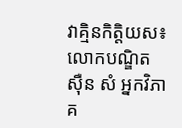វាគ្មិនកិត្តិយស៖ លោកបណ្ឌិត ស៊ឺន សំ អ្នកវិភាគ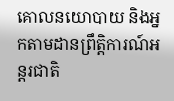គោលនយោបាយ និងអ្នកតាមដានព្រឹត្តិការណ៍អន្តរជាតិ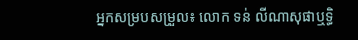អ្នកសម្របសម្រួល៖ លោក ទន់ លីណាសុផាឬទ្ធិ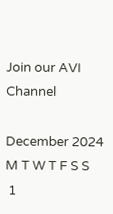Join our AVI Channel

December 2024
M T W T F S S
 1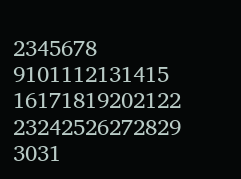2345678
9101112131415
16171819202122
23242526272829
3031